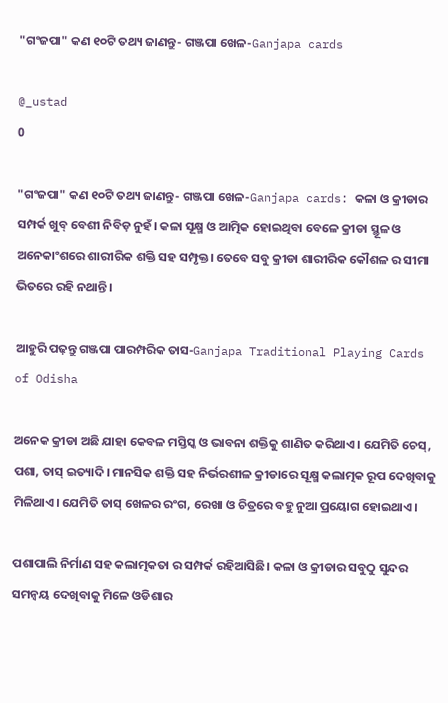"ଗଂଜପା" କଣ ୧୦ଟି ତଥ୍ୟ ଜାଣନ୍ତୁ- ଗଞ୍ଜପା ଖେଳ-Ganjapa cards

@_ustad
0

"ଗଂଜପା" କଣ ୧୦ଟି ତଥ୍ୟ ଜାଣନ୍ତୁ- ଗଞ୍ଜପା ଖେଳ-Ganjapa cards: କଳା ଓ କ୍ରୀଡାର ସମ୍ପର୍କ ଖୁବ୍ ବେଶୀ ନିବିଡ଼ ନୁହଁ। କଳା ସୂକ୍ଷ୍ମ ଓ ଆତ୍ମିକ ହୋଇଥିବା ବେଳେ କ୍ରୀଡା ସ୍ଥୂଳ ଓ ଅନେକାଂଶରେ ଶାରୀରିକ ଶକ୍ତି ସହ ସମ୍ପୃକ୍ତ। ତେବେ ସବୁ କ୍ରୀଡା ଶାରୀରିକ କୌଶଳ ର ସୀମା ଭିତରେ ରହି ନଥାନ୍ତି।

ଆହୁରି ପଢ଼ନ୍ତୁ ଗଞ୍ଜପା ପାରମ୍ପରିକ ତାସ-Ganjapa Traditional Playing Cards of Odisha

ଅନେକ କ୍ରୀଡା ଅଛି ଯାହା କେବଳ ମସ୍ତିସ୍କ ଓ ଭାବନା ଶକ୍ତିକୁ ଶାଣିତ କରିଥାଏ। ଯେମିତି ଚେସ୍, ପଶା, ତାସ୍ ଇତ୍ୟାଦି। ମାନସିକ ଶକ୍ତି ସହ ନିର୍ଭରଶୀଳ କ୍ରୀଡାରେ ସୂକ୍ଷ୍ମ କଲାତ୍ମକ ରୂପ ଦେଖିବାକୁ ମିଳିଥାଏ। ଯେମିତି ତାସ୍ ଖେଳର ରଂଗ, ରେଖା ଓ ଚିତ୍ରରେ ବହୁ ନୁଆ ପ୍ରୟୋଗ ହୋଇଥାଏ।

ପଶାପାଲି ନିର୍ମାଣ ସହ କଲାତ୍ମକତା ର ସମ୍ପର୍କ ରହିଆସିଛି। କଳା ଓ କ୍ରୀଡାର ସବୁଠୁ ସୁନ୍ଦର ସମନ୍ଵୟ ଦେଖିବାକୁ ମିଳେ ଓଡିଶାର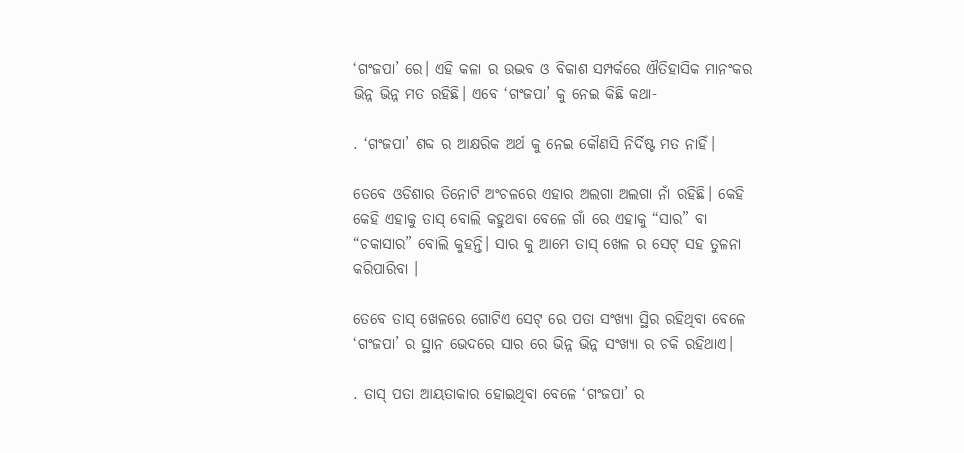‘ଗଂଜପା’ ରେ। ଏହି କଳା ର ଉଦ୍ଭବ ଓ ବିକାଶ ସମ୍ପର୍କରେ ଐତିହାସିକ ମାନଂକର ଭିନ୍ନ ଭିନ୍ନ ମତ ରହିଛି। ଏବେ ‘ଗଂଜପା’ କୁ ନେଇ କିଛି କଥା-

. ‘ଗଂଜପା’ ଶବ୍ଦ ର ଆକ୍ଷରିକ ଅର୍ଥ କୁ ନେଇ କୌଣସି ନିର୍ଦିଷ୍ଟ ମତ ନାହିଁ।

ତେବେ ଓଡିଶାର ତିନୋଟି ଅଂଚଳରେ ଏହାର ଅଲଗା ଅଲଗା ନାଁ ରହିଛି। କେହି କେହି ଏହାକୁ ତାସ୍ ବୋଲି କହୁଥବା ବେଳେ ଗାଁ ରେ ଏହାକୁ “ସାର” ବା “ଚକାସାର” ବୋଲି କୁହନ୍ତି। ସାର କୁ ଆମେ ତାସ୍ ଖେଳ ର ସେଟ୍ ସହ ତୁଳନା କରିପାରିବା ।

ତେବେ ତାସ୍ ଖେଳରେ ଗୋଟିଏ ସେଟ୍ ରେ ପତା ସଂଖ୍ୟା ସ୍ଥିର ରହିଥିବା ବେଳେ ‘ଗଂଜପା’ ର ସ୍ଥାନ ଭେଦରେ ସାର ରେ ଭିନ୍ନ ଭିନ୍ନ ସଂଖ୍ୟା ର ଚକି ରହିଥାଏ।

. ତାସ୍ ପତା ଆୟତାକାର ହୋଇଥିବା ବେଳେ ‘ଗଂଜପା’ ର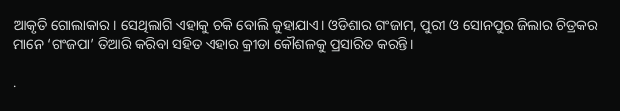ଆକୃତି ଗୋଲାକାର। ସେଥିଲାଗି ଏହାକୁ ଚକି ବୋଲି କୁହାଯାଏ। ଓଡିଶାର ଗଂଜାମ, ପୁରୀ ଓ ସୋନପୁର ଜିଲାର ଚିତ୍ରକର ମାନେ ‘ଗଂଜପା’ ତିଆରି କରିବା ସହିତ ଏହାର କ୍ରୀଡା କୌଶଳକୁ ପ୍ରସାରିତ କରନ୍ତି।

.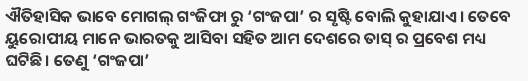ଐତିହାସିକ ଭାବେ ମୋଗଲ୍ ଗଂଜିଫା ରୁ ‘ଗଂଜପା’ ର ସୃଷ୍ଟି ବୋଲି କୁହାଯାଏ। ତେବେ ୟୁରୋପୀୟ ମାନେ ଭାରତକୁ ଆସିବା ସହିତ ଆମ ଦେଶରେ ତାସ୍ ର ପ୍ରବେଶ ମଧ୍ୟ ଘଟିଛି। ତେଣୁ ‘ଗଂଜପା’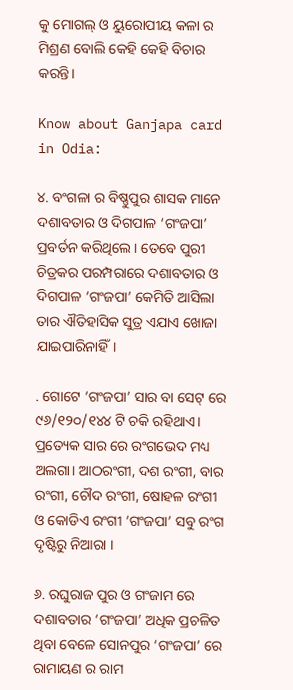କୁ ମୋଗଲ୍ ଓ ୟୁରୋପୀୟ କଳା ର ମିଶ୍ରଣ ବୋଲି କେହି କେହି ବିଚାର କରନ୍ତି।

Know about Ganjapa card in Odia:

୪. ବଂଗଳା ର ବିଷ୍ଣୁପୁର ଶାସକ ମାନେ ଦଶାବତାର ଓ ଦିଗପାଳ ‘ଗଂଜପା’ ପ୍ରବର୍ତନ କରିଥିଲେ। ତେବେ ପୁରୀ ଚିତ୍ରକର ପରମ୍ପରାରେ ଦଶାବତାର ଓ ଦିଗପାଳ ‘ଗଂଜପା’ କେମିତି ଆସିଲା ତାର ଐତିହାସିକ ସୁତ୍ର ଏଯାଏ ଖୋଜା ଯାଇପାରିନାହିଁ।

. ଗୋଟେ ‘ଗଂଜପା’ ସାର ବା ସେଟ୍ ରେ ୯୬/୧୨୦/୧୪୪ ଟି ଚକି ରହିଥାଏ। ପ୍ରତ୍ୟେକ ସାର ରେ ରଂଗଭେଦ ମଧ୍ୟ ଅଲଗା। ଆଠରଂଗୀ, ଦଶ ରଂଗୀ, ବାର ରଂଗୀ, ଚୌଦ ରଂଗୀ, ଷୋହଳ ରଂଗୀ ଓ କୋଡିଏ ରଂଗୀ ‘ଗଂଜପା’ ସବୁ ରଂଗ ଦୃଷ୍ଟିରୁ ନିଆରା ।

୬. ରଘୁରାଜ ପୁର ଓ ଗଂଜାମ ରେ ଦଶାବତାର ‘ଗଂଜପା’ ଅଧିକ ପ୍ରଚଳିତ ଥିବା ବେଳେ ସୋନପୁର ‘ଗଂଜପା’ ରେ ରାମାୟଣ ର ରାମ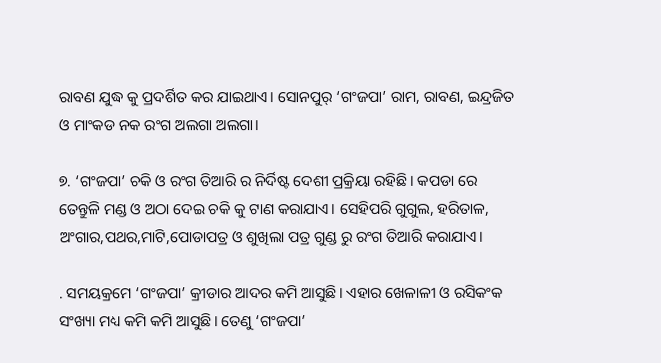ରାବଣ ଯୁଦ୍ଧ କୁ ପ୍ରଦର୍ଶିତ କର ଯାଇଥାଏ। ସୋନପୁର୍ ‘ଗଂଜପା’ ରାମ, ରାବଣ, ଇନ୍ଦ୍ରଜିତ ଓ ମାଂକଡ ନକ ରଂଗ ଅଲଗା ଅଲଗା।

୭. ‘ଗଂଜପା’ ଚକି ଓ ରଂଗ ତିଆରି ର ନିର୍ଦିଷ୍ଟ ଦେଶୀ ପ୍ରକ୍ରିୟା ରହିଛି। କପଡା ରେ ତେନ୍ତୁଳି ମଣ୍ଡ ଓ ଅଠା ଦେଇ ଚକି କୁ ଟାଣ କରାଯାଏ। ସେହିପରି ଗୁଗୁଲ, ହରିତାଳ, ଅଂଗାର,ପଥର,ମାଟି,ପୋଡାପତ୍ର ଓ ଶୁଖିଲା ପତ୍ର ଗୁଣ୍ଡ ରୁ ରଂଗ ତିଆରି କରାଯାଏ।

. ସମୟକ୍ରମେ ‘ଗଂଜପା’ କ୍ରୀଡାର ଆଦର କମି ଆସୁଛି। ଏହାର ଖେଳାଳୀ ଓ ରସିକଂକ ସଂଖ୍ୟା ମଧ୍ୟ କମି କମି ଆସୁଛି। ତେଣୁ ‘ଗଂଜପା’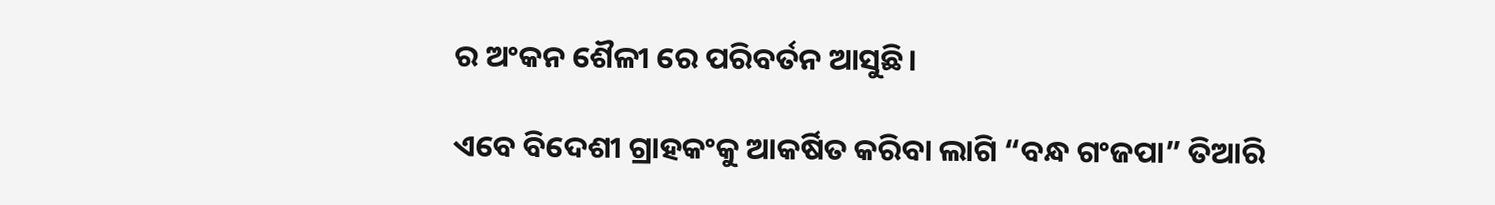ର ଅଂକନ ଶୈଳୀ ରେ ପରିବର୍ତନ ଆସୁଛି।

ଏବେ ବିଦେଶୀ ଗ୍ରାହକଂକୁ ଆକର୍ଷିତ କରିବା ଲାଗି “ବନ୍ଧ ଗଂଜପା” ତିଆରି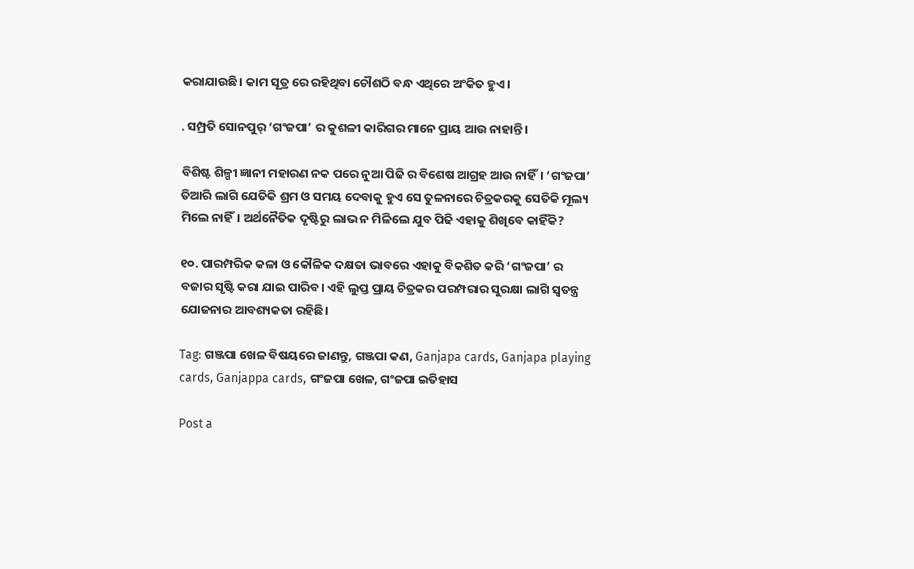କରାଯାଉଛି। କାମ ସୂତ୍ର ରେ ରହିଥିବା ଚୌଶଠି ବନ୍ଧ ଏଥିରେ ଅଂକିତ ହୁଏ।

. ସମ୍ପ୍ରତି ସୋନପୁର୍ ‘ଗଂଜପା’ ର କୁଶଳୀ କାରିଗର ମାନେ ପ୍ରାୟ ଆଉ ନାହାନ୍ତି।

ବିଶିଷ୍ଟ ଶିଳ୍ପୀ ଜ୍ଞାନୀ ମହାରଣ ନକ ପରେ ନୁଆ ପିଢି ର ବିଶେଷ ଆଗ୍ରହ ଆଉ ନାହିଁ। ‘ଗଂଜପା’ ତିଆରି ଲାଗି ଯେତିକି ଶ୍ରମ ଓ ସମୟ ଦେବାକୁ ହୁଏ ସେ ତୁଳନାରେ ଚିତ୍ରକରକୁ ସେତିକି ମୂଲ୍ୟ ମିଲେ ନାହିଁ। ଅର୍ଥନୈତିକ ଦୃଷ୍ଟିରୁ ଲାଭ ନ ମିଳିଲେ ଯୁବ ପିଢି ଏହାକୁ ଶିଖିବେ କାହିଁକି?

୧୦. ପାରମ୍ପରିକ କଳା ଓ କୌଳିକ ଦକ୍ଷତା ଭାବରେ ଏହାକୁ ବିକଶିତ କରି ‘ଗଂଜପା’ ର ବଜାର ସୃଷ୍ଟି କରା ଯାଇ ପାରିବ। ଏହି ଲୁପ୍ତ ପ୍ରାୟ ଚିତ୍ରକର ପରମ୍ପରାର ସୁରକ୍ଷା ଲାଗି ସ୍ବତନ୍ତ୍ର ଯୋଜନାର ଆବଶ୍ୟକତା ରହିଛି।

Tag: ଗଞ୍ଜପା ଖେଳ ବିଷୟରେ ଜାଣନ୍ତୁ, ଗଞ୍ଜପା କଣ, Ganjapa cards, Ganjapa playing cards, Ganjappa cards, ଗଂଜପା ଖେଳ, ଗଂଜପା ଇତିହାସ

Post a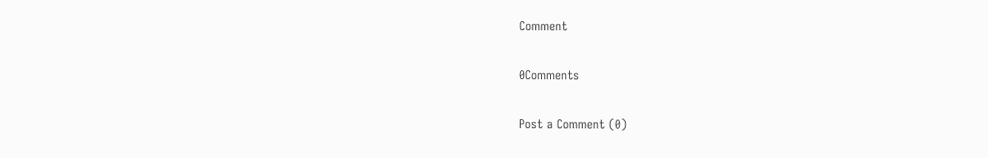Comment

0Comments

Post a Comment (0)